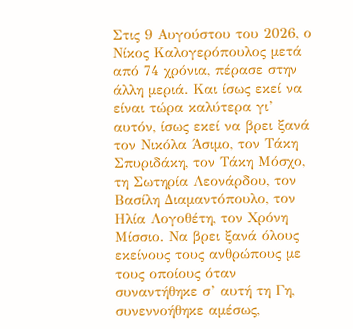Στις 9 Αυγούστου του 2026, ο Νίκος Καλογερόπουλος μετά από 74 χρόνια, πέρασε στην άλλη μεριά. Και ίσως εκεί να είναι τώρα καλύτερα γι’ αυτόν, ίσως εκεί να βρει ξανά τον Νικόλα Άσιμο, τον Τάκη Σπυριδάκη, τον Τάκη Μόσχο, τη Σωτηρία Λεονάρδου, τον Βασίλη Διαμαντόπουλο, τον Ηλία Λογοθέτη, τον Χρόνη Μίσσιο. Να βρει ξανά όλους εκείνους τους ανθρώπους με τους οποίους όταν συναντήθηκε σ’ αυτή τη Γη, συνεννοήθηκε αμέσως,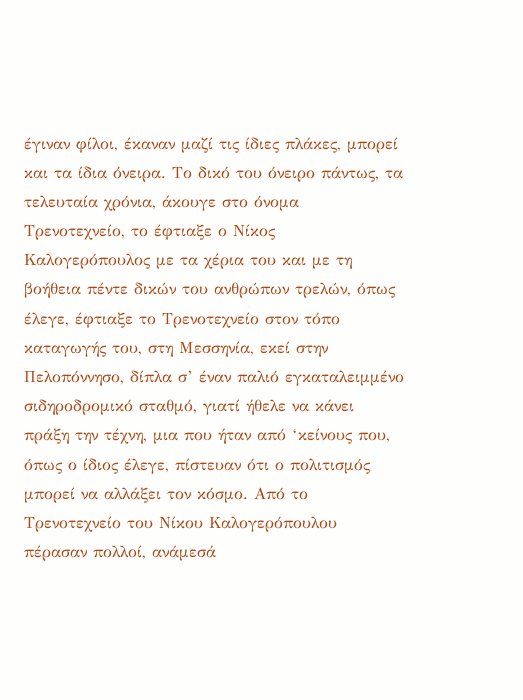έγιναν φίλοι, έκαναν μαζί τις ίδιες πλάκες, μπορεί και τα ίδια όνειρα. Το δικό του όνειρο πάντως, τα τελευταία χρόνια, άκουγε στο όνομα Τρενοτεχνείο, το έφτιαξε ο Νίκος Καλογερόπουλος με τα χέρια του και με τη βοήθεια πέντε δικών του ανθρώπων τρελών, όπως έλεγε, έφτιαξε το Τρενοτεχνείο στον τόπο καταγωγής του, στη Μεσσηνία, εκεί στην Πελοπόννησο, δίπλα σ’ έναν παλιό εγκαταλειμμένο σιδηροδρομικό σταθμό, γιατί ήθελε να κάνει πράξη την τέχνη, μια που ήταν από ‘κείνους που, όπως ο ίδιος έλεγε, πίστευαν ότι ο πολιτισμός μπορεί να αλλάξει τον κόσμο. Από το Τρενοτεχνείο του Νίκου Καλογερόπουλου πέρασαν πολλοί, ανάμεσά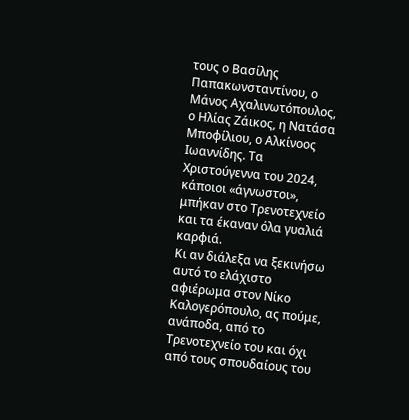τους ο Βασίλης Παπακωνσταντίνου, ο Μάνος Αχαλινωτόπουλος, ο Ηλίας Ζάικος, η Νατάσα Μποφίλιου, ο Αλκίνοος Ιωαννίδης. Τα Χριστούγεννα του 2024, κάποιοι «άγνωστοι», μπήκαν στο Τρενοτεχνείο και τα έκαναν όλα γυαλιά καρφιά.
Κι αν διάλεξα να ξεκινήσω αυτό το ελάχιστο αφιέρωμα στον Νίκο Καλογερόπουλο, ας πούμε, ανάποδα, από το Τρενοτεχνείο του και όχι από τους σπουδαίους του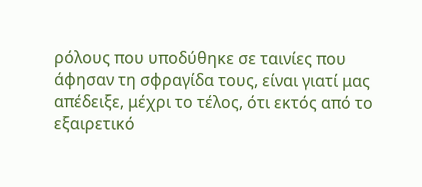ρόλους που υποδύθηκε σε ταινίες που άφησαν τη σφραγίδα τους, είναι γιατί μας απέδειξε, μέχρι το τέλος, ότι εκτός από το εξαιρετικό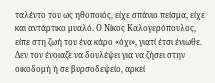ταλέντο του ως ηθοποιός, είχε σπάνιο πείσμα, είχε και αντάρτικο μυαλό. Ο Νίκος Καλογερόπουλος, είπε στη ζωή του ένα κάρο «όχι», γιατί έτσι ένιωθε. Δεν τον ένοιαζε να δουλέψει για να ζήσει στην οικοδομή ή σε βυρσοδεψείο, αρκεί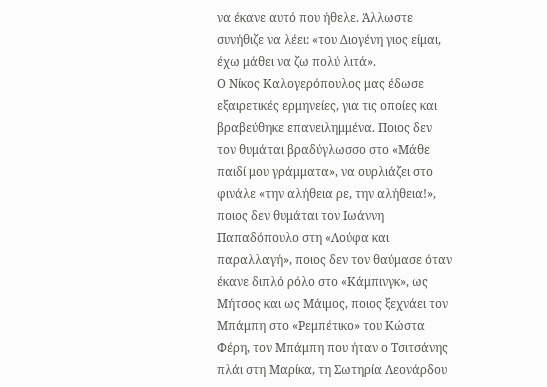να έκανε αυτό που ήθελε. Άλλωστε συνήθιζε να λέει: «του Διογένη γιος είμαι, έχω μάθει να ζω πολύ λιτά».
Ο Νίκος Καλογερόπουλος μας έδωσε εξαιρετικές ερμηνείες, για τις οποίες και βραβεύθηκε επανειλημμένα. Ποιος δεν τον θυμάται βραδύγλωσσο στο «Μάθε παιδί μου γράμματα», να ουρλιάζει στο φινάλε «την αλήθεια ρε, την αλήθεια!», ποιος δεν θυμάται τον Ιωάννη Παπαδόπουλο στη «Λούφα και παραλλαγή», ποιος δεν τον θαύμασε όταν έκανε διπλό ρόλο στο «Κάμπινγκ», ως Μήτσος και ως Μάιμος, ποιος ξεχνάει τον Μπάμπη στο «Ρεμπέτικο» του Κώστα Φέρη, τον Μπάμπη που ήταν ο Τσιτσάνης πλάι στη Μαρίκα, τη Σωτηρία Λεονάρδου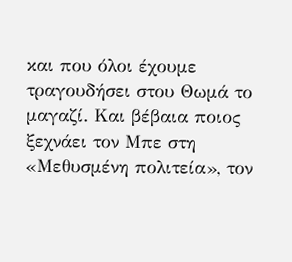και που όλοι έχουμε τραγουδήσει στου Θωμά το μαγαζί. Και βέβαια ποιος ξεχνάει τον Μπε στη «Μεθυσμένη πολιτεία», τον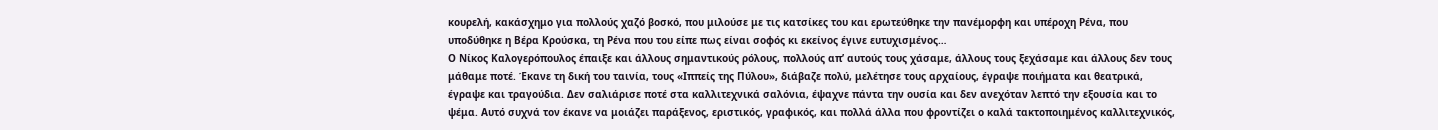κουρελή, κακάσχημο για πολλούς χαζό βοσκό, που μιλούσε με τις κατσίκες του και ερωτεύθηκε την πανέμορφη και υπέροχη Ρένα, που υποδύθηκε η Βέρα Κρούσκα, τη Ρένα που του είπε πως είναι σοφός κι εκείνος έγινε ευτυχισμένος…
Ο Νίκος Καλογερόπουλος έπαιξε και άλλους σημαντικούς ρόλους, πολλούς απ’ αυτούς τους χάσαμε, άλλους τους ξεχάσαμε και άλλους δεν τους μάθαμε ποτέ. Έκανε τη δική του ταινία, τους «Ιππείς της Πύλου», διάβαζε πολύ, μελέτησε τους αρχαίους, έγραψε ποιήματα και θεατρικά, έγραψε και τραγούδια. Δεν σαλιάρισε ποτέ στα καλλιτεχνικά σαλόνια, έψαχνε πάντα την ουσία και δεν ανεχόταν λεπτό την εξουσία και το ψέμα. Αυτό συχνά τον έκανε να μοιάζει παράξενος, εριστικός, γραφικός, και πολλά άλλα που φροντίζει ο καλά τακτοποιημένος καλλιτεχνικός,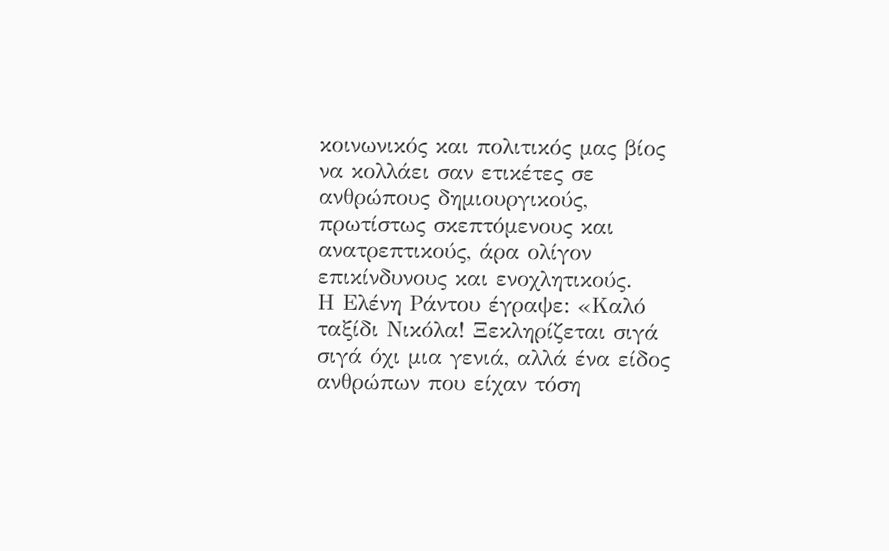κοινωνικός και πολιτικός μας βίος να κολλάει σαν ετικέτες σε ανθρώπους δημιουργικούς, πρωτίστως σκεπτόμενους και ανατρεπτικούς, άρα ολίγον επικίνδυνους και ενοχλητικούς.
Η Ελένη Ράντου έγραψε: «Καλό ταξίδι Νικόλα! Ξεκληρίζεται σιγά σιγά όχι μια γενιά, αλλά ένα είδος ανθρώπων που είχαν τόση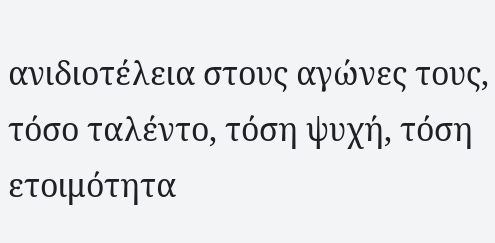ανιδιοτέλεια στους αγώνες τους, τόσο ταλέντο, τόση ψυχή, τόση ετοιμότητα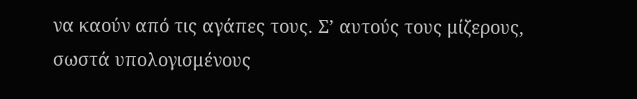να καούν από τις αγάπες τους. Σ’ αυτούς τους μίζερους, σωστά υπολογισμένους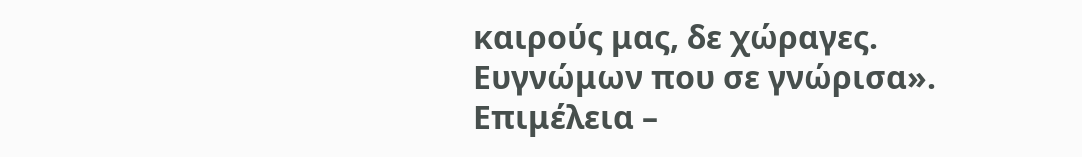καιρούς μας, δε χώραγες. Ευγνώμων που σε γνώρισα».
Επιμέλεια –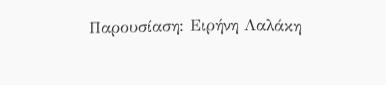Παρουσίαση: Ειρήνη Λαλάκη